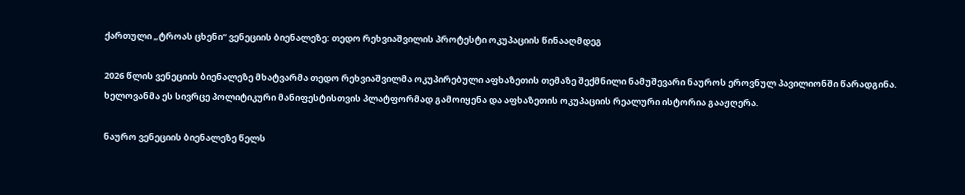ქართული „ტროას ცხენი“ ვენეციის ბიენალეზე: თედო რეხვიაშვილის პროტესტი ოკუპაციის წინააღმდეგ

2026 წლის ვენეციის ბიენალეზე მხატვარმა თედო რეხვიაშვილმა ოკუპირებული აფხაზეთის თემაზე შექმნილი ნამუშევარი ნაუროს ეროვნულ პავილიონში წარადგინა. ხელოვანმა ეს სივრცე პოლიტიკური მანიფესტისთვის პლატფორმად გამოიყენა და აფხაზეთის ოკუპაციის რეალური ისტორია გააჟღერა.

ნაურო ვენეციის ბიენალეზე წელს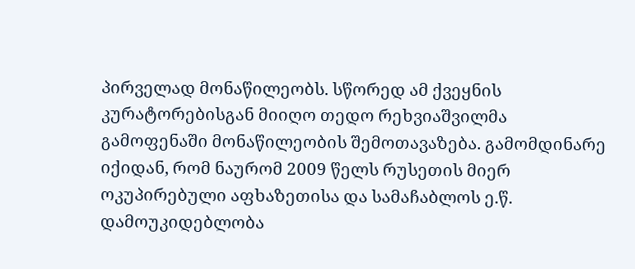პირველად მონაწილეობს. სწორედ ამ ქვეყნის კურატორებისგან მიიღო თედო რეხვიაშვილმა გამოფენაში მონაწილეობის შემოთავაზება. გამომდინარე იქიდან, რომ ნაურომ 2009 წელს რუსეთის მიერ ოკუპირებული აფხაზეთისა და სამაჩაბლოს ე.წ. დამოუკიდებლობა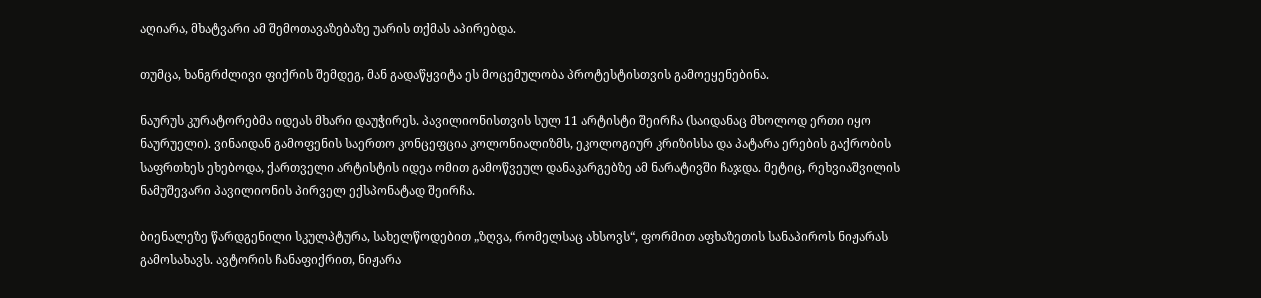აღიარა, მხატვარი ამ შემოთავაზებაზე უარის თქმას აპირებდა.

თუმცა, ხანგრძლივი ფიქრის შემდეგ, მან გადაწყვიტა ეს მოცემულობა პროტესტისთვის გამოეყენებინა.

ნაურუს კურატორებმა იდეას მხარი დაუჭირეს. პავილიონისთვის სულ 11 არტისტი შეირჩა (საიდანაც მხოლოდ ერთი იყო ნაურუელი). ვინაიდან გამოფენის საერთო კონცეფცია კოლონიალიზმს, ეკოლოგიურ კრიზისსა და პატარა ერების გაქრობის საფრთხეს ეხებოდა, ქართველი არტისტის იდეა ომით გამოწვეულ დანაკარგებზე ამ ნარატივში ჩაჯდა. მეტიც, რეხვიაშვილის ნამუშევარი პავილიონის პირველ ექსპონატად შეირჩა.

ბიენალეზე წარდგენილი სკულპტურა, სახელწოდებით „ზღვა, რომელსაც ახსოვს“, ფორმით აფხაზეთის სანაპიროს ნიჟარას გამოსახავს. ავტორის ჩანაფიქრით, ნიჟარა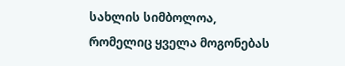სახლის სიმბოლოა, რომელიც ყველა მოგონებას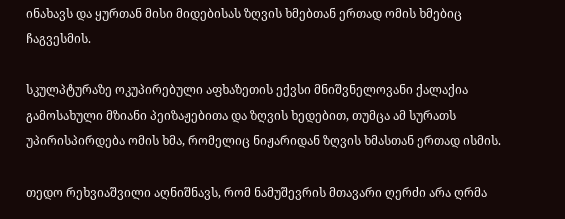ინახავს და ყურთან მისი მიდებისას ზღვის ხმებთან ერთად ომის ხმებიც ჩაგვესმის.

სკულპტურაზე ოკუპირებული აფხაზეთის ექვსი მნიშვნელოვანი ქალაქია გამოსახული მზიანი პეიზაჟებითა და ზღვის ხედებით, თუმცა ამ სურათს უპირისპირდება ომის ხმა, რომელიც ნიჟარიდან ზღვის ხმასთან ერთად ისმის.

თედო რეხვიაშვილი აღნიშნავს, რომ ნამუშევრის მთავარი ღერძი არა ღრმა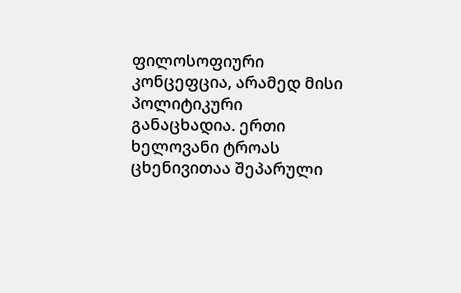ფილოსოფიური კონცეფცია, არამედ მისი პოლიტიკური განაცხადია. ერთი ხელოვანი ტროას ცხენივითაა შეპარული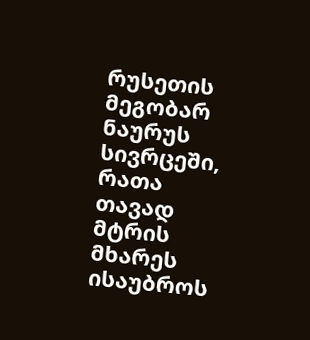რუსეთის მეგობარ ნაურუს სივრცეში, რათა თავად მტრის მხარეს ისაუბროს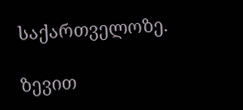საქართველოზე.

ზევით